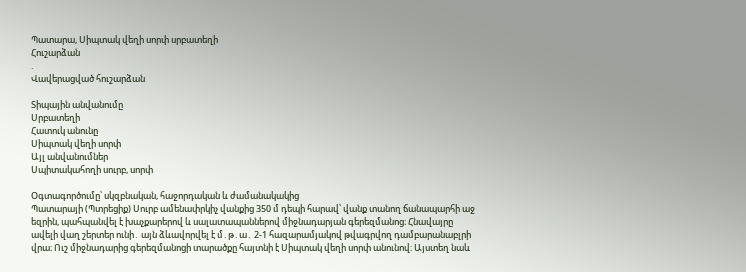Պատարա, Սիպտակ վեղի սորփ սրբատեղի
Հուշարձան
.
Վավերացված հուշարձան

Տիպային անվանումը
Սրբատեղի
Հատուկ անունը
Սիպտակ վեղի սորփ
Այլ անվանումներ
Սպիտակահողի սուրբ, սորփ

Օգտագործումը՝ սկզբնական, հաջորդական և ժամանակակից
Պատարայի (Պտրեցիք) Սուրբ ամենափրկիչ վանքից 350 մ դեպի հարավ՝ վանք տանող ճանապարհի աջ եզրին, պահպանվել է խաչքարերով և սալատապաններով միջնադարյան գերեզմանոց։ Հնավայրը ավելի վաղ շերտեր ունի․ այն ձևավորվել է մ․թ․ա․ 2-1 հազարամյակով թվագրվող դամբարանաբլրի վրա։ Ուշ միջնադարից գերեզմանոցի տարածքը հայտնի է Սիպտակ վեղի սորփ անունով։ Այստեղ նաև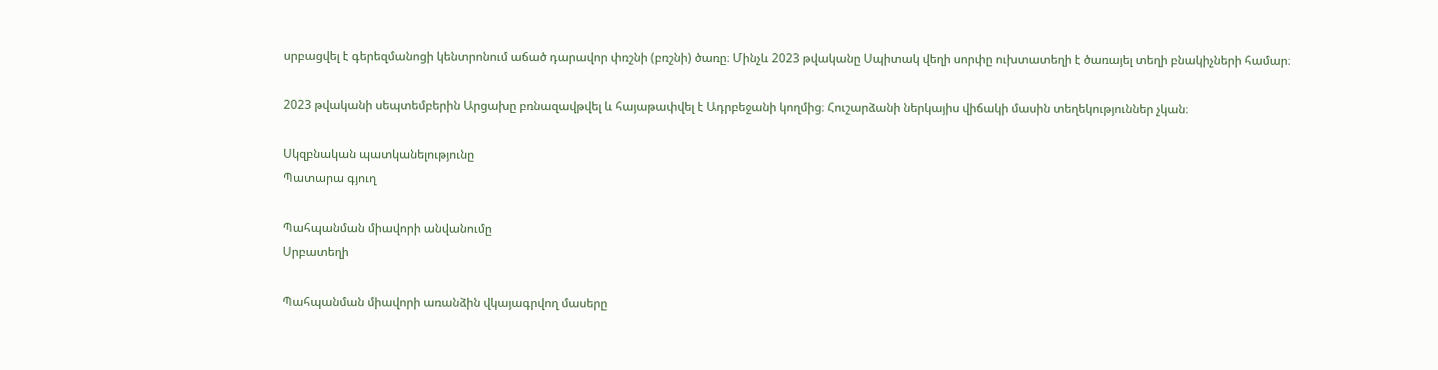սրբացվել է գերեզմանոցի կենտրոնում աճած դարավոր փռշնի (բռշնի) ծառը։ Մինչև 2023 թվականը Սպիտակ վեղի սորփը ուխտատեղի է ծառայել տեղի բնակիչների համար։

2023 թվականի սեպտեմբերին Արցախը բռնազավթվել և հայաթափվել է Ադրբեջանի կողմից։ Հուշարձանի ներկայիս վիճակի մասին տեղեկություններ չկան։

Սկզբնական պատկանելությունը
Պատարա գյուղ

Պահպանման միավորի անվանումը
Սրբատեղի

Պահպանման միավորի առանձին վկայագրվող մասերը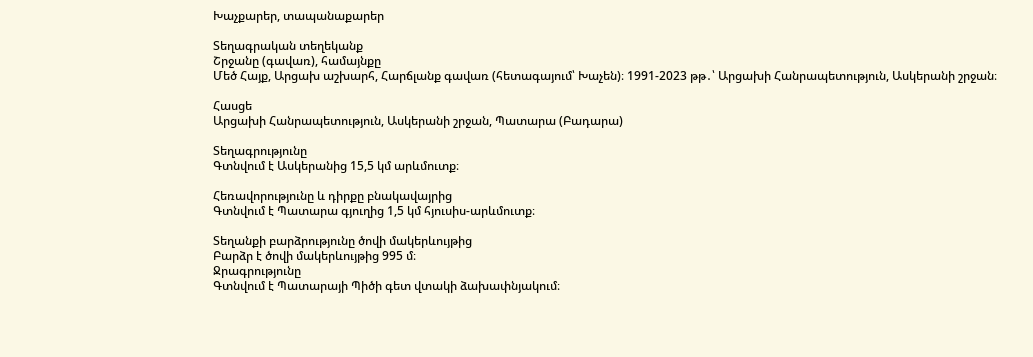Խաչքարեր, տապանաքարեր

Տեղագրական տեղեկանք
Շրջանը (գավառ), համայնքը
Մեծ Հայք, Արցախ աշխարհ, Հարճլանք գավառ (հետագայում՝ Խաչեն)։ 1991-2023 թթ․՝ Արցախի Հանրապետություն, Ասկերանի շրջան։

Հասցե
Արցախի Հանրապետություն, Ասկերանի շրջան, Պատարա (Բադարա)

Տեղագրությունը
Գտնվում է Ասկերանից 15,5 կմ արևմուտք։

Հեռավորությունը և դիրքը բնակավայրից
Գտնվում է Պատարա գյուղից 1,5 կմ հյուսիս-արևմուտք։

Տեղանքի բարձրությունը ծովի մակերևույթից
Բարձր է ծովի մակերևույթից 995 մ։
Ջրագրությունը
Գտնվում է Պատարայի Պիծի գետ վտակի ձախափնյակում։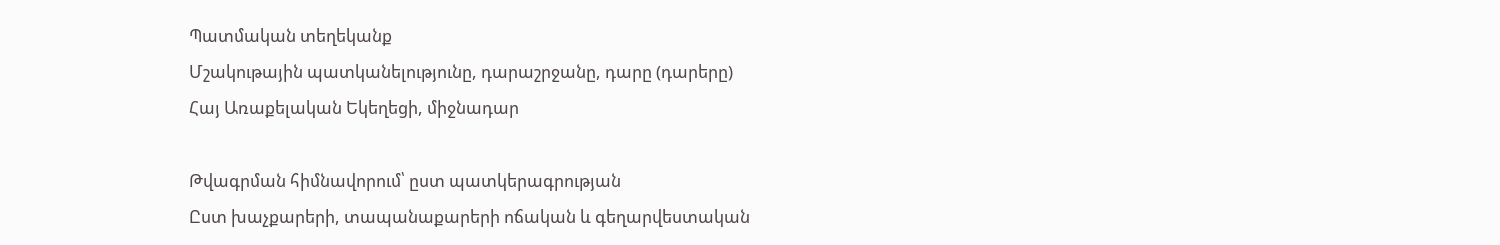Պատմական տեղեկանք
Մշակութային պատկանելությունը, դարաշրջանը, դարը (դարերը)
Հայ Առաքելական Եկեղեցի, միջնադար

Թվագրման հիմնավորում՝ ըստ պատկերագրության
Ըստ խաչքարերի, տապանաքարերի ոճական և գեղարվեստական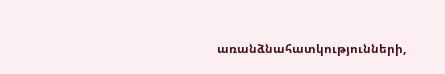առանձնահատկությունների,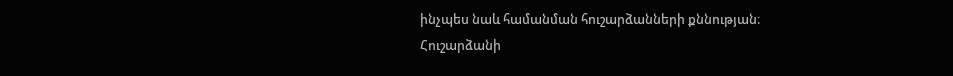ինչպես նաև համանման հուշարձանների քննության։
Հուշարձանի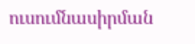ուսումնասիրման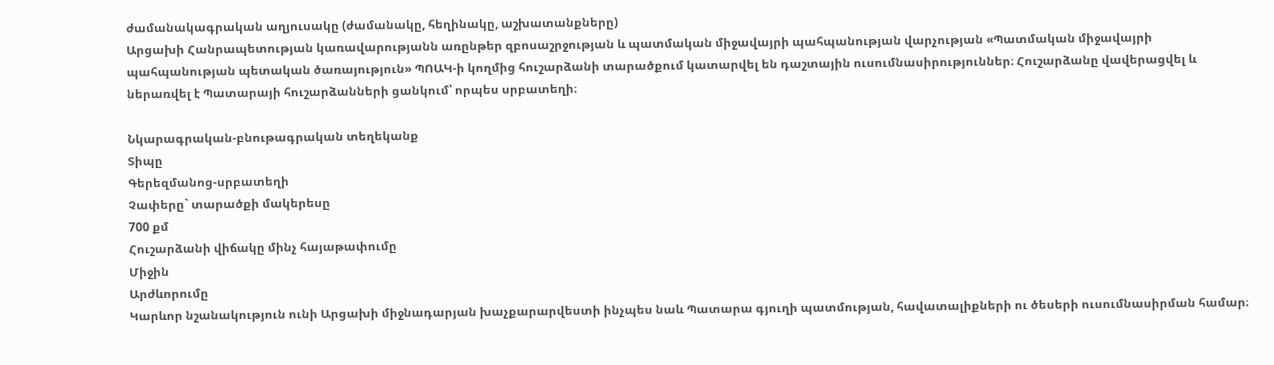ժամանակագրական աղյուսակը (ժամանակը, հեղինակը, աշխատանքները)
Արցախի Հանրապետության կառավարությանն առընթեր զբոսաշրջության և պատմական միջավայրի պահպանության վարչության «Պատմական միջավայրի պահպանության պետական ծառայություն» ՊՈԱԿ-ի կողմից հուշարձանի տարածքում կատարվել են դաշտային ուսումնասիրություններ։ Հուշարձանը վավերացվել և ներառվել է Պատարայի հուշարձանների ցանկում՝ որպես սրբատեղի։

Նկարագրական-բնութագրական տեղեկանք
Տիպը
Գերեզմանոց-սրբատեղի
Չափերը` տարածքի մակերեսը
700 քմ
Հուշարձանի վիճակը մինչ հայաթափումը
Միջին
Արժևորումը
Կարևոր նշանակություն ունի Արցախի միջնադարյան խաչքարարվեստի ինչպես նաև Պատարա գյուղի պատմության, հավատալիքների ու ծեսերի ուսումնասիրման համար։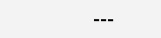---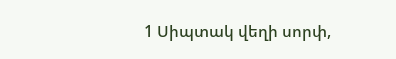1 Սիպտակ վեղի սորփ,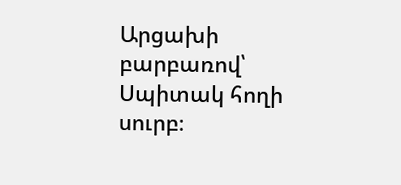Արցախի բարբառով՝ Սպիտակ հողի սուրբ։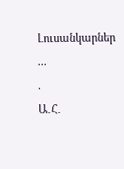Լուսանկարներ
...
.
Ա․Հ․